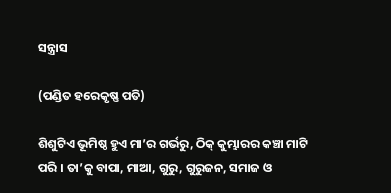ସନ୍ତ୍ରାସ

(ପଣ୍ଡିତ ହରେକୃଷ୍ଣ ପତି)

ଶିଶୁଟିଏ ଭୂମିଷ୍ଠ ହୁଏ ମା’ର ଗର୍ଭରୁ, ଠିକ୍ କୁମ୍ଭାରର କଞ୍ଚା ମାଟି ପରି । ତା’କୁ ବାପା, ମାଆ, ଗୁରୁ, ଗୁରୁଜନ, ସମାଜ ଓ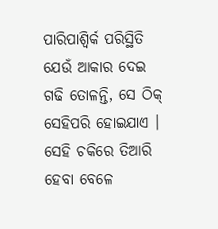ପାରିପାଶ୍ୱିର୍କ ପରିସ୍ଥିତି ଯେଉଁ ଆକାର ଦେଇ ଗଢି ତୋଳନ୍ତି, ସେ ଠିକ୍ ସେହିପରି ହୋଇଯାଏ । ସେହି ଚକିରେ ତିଆରି ହେବା ବେଳେ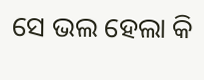ସେ ଭଲ ହେଲା କି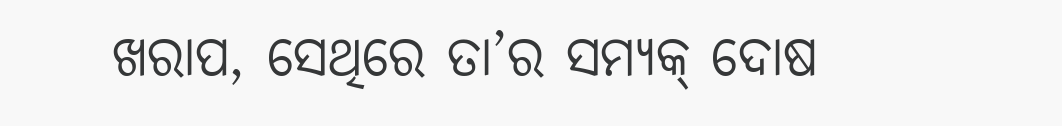ଖରାପ, ସେଥିରେ ତା’ର ସମ୍ୟକ୍ ଦୋଷ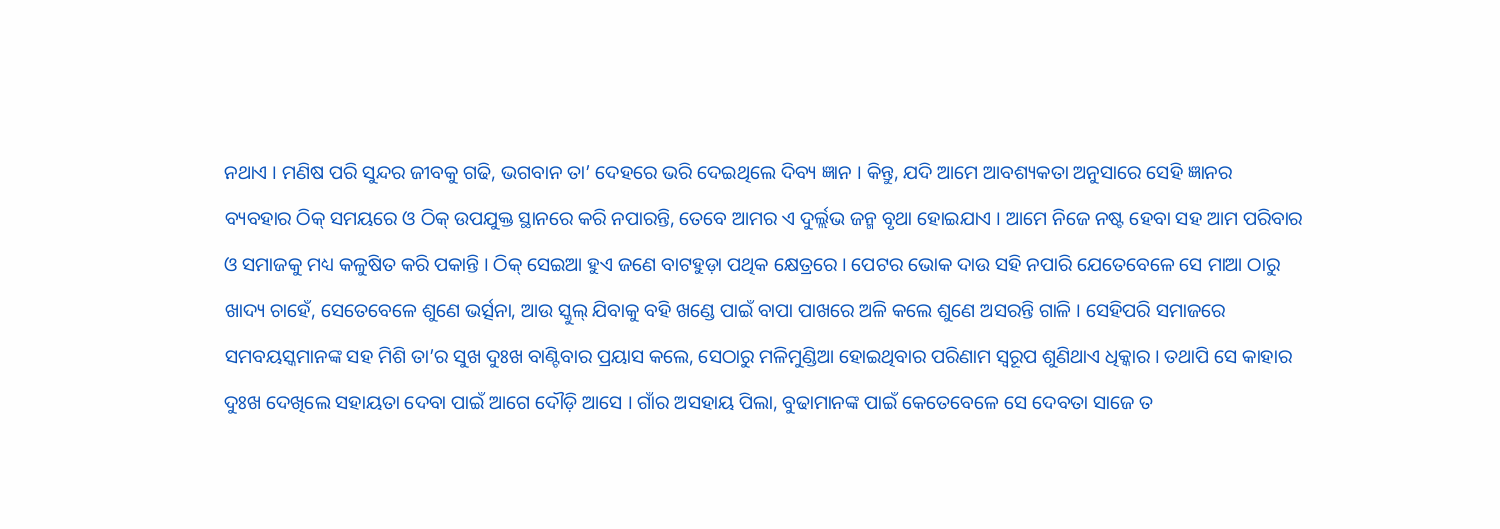ନଥାଏ । ମଣିଷ ପରି ସୁନ୍ଦର ଜୀବକୁ ଗଢି, ଭଗବାନ ତା’ ଦେହରେ ଭରି ଦେଇଥିଲେ ଦିବ୍ୟ ଜ୍ଞାନ । କିନ୍ତୁ, ଯଦି ଆମେ ଆବଶ୍ୟକତା ଅନୁସାରେ ସେହି ଜ୍ଞାନର ବ୍ୟବହାର ଠିକ୍ ସମୟରେ ଓ ଠିକ୍ ଉପଯୁକ୍ତ ସ୍ଥାନରେ କରି ନପାରନ୍ତି, ତେବେ ଆମର ଏ ଦୁର୍ଲ୍ଲଭ ଜନ୍ମ ବୃଥା ହୋଇଯାଏ । ଆମେ ନିଜେ ନଷ୍ଟ ହେବା ସହ ଆମ ପରିବାର ଓ ସମାଜକୁ ମଧ୍ୟ କଳୁଷିତ କରି ପକାନ୍ତି । ଠିକ୍ ସେଇଆ ହୁଏ ଜଣେ ବାଟହୁଡ଼ା ପଥିକ କ୍ଷେତ୍ରରେ । ପେଟର ଭୋକ ଦାଉ ସହି ନପାରି ଯେତେବେଳେ ସେ ମାଆ ଠାରୁ ଖାଦ୍ୟ ଚାହେଁ, ସେତେବେଳେ ଶୁଣେ ଭର୍ତ୍ସନା, ଆଉ ସ୍କୁଲ୍ ଯିବାକୁ ବହି ଖଣ୍ଡେ ପାଇଁ ବାପା ପାଖରେ ଅଳି କଲେ ଶୁଣେ ଅସରନ୍ତି ଗାଳି । ସେହିପରି ସମାଜରେ ସମବୟସ୍କମାନଙ୍କ ସହ ମିଶି ତା’ର ସୁଖ ଦୁଃଖ ବାଣ୍ଟିବାର ପ୍ରୟାସ କଲେ, ସେଠାରୁ ମଳିମୁଣ୍ଡିଆ ହୋଇଥିବାର ପରିଣାମ ସ୍ୱରୂପ ଶୁଣିଥାଏ ଧିକ୍କାର । ତଥାପି ସେ କାହାର ଦୁଃଖ ଦେଖିଲେ ସହାୟତା ଦେବା ପାଇଁ ଆଗେ ଦୌଡ଼ି ଆସେ । ଗାଁର ଅସହାୟ ପିଲା, ବୁଢାମାନଙ୍କ ପାଇଁ କେତେବେଳେ ସେ ଦେବତା ସାଜେ ତ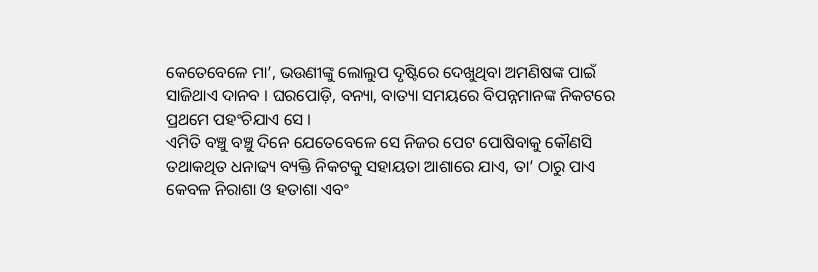କେତେବେଳେ ମା’, ଭଉଣୀଙ୍କୁ ଲୋଲୁପ ଦୃଷ୍ଟିରେ ଦେଖୁଥିବା ଅମଣିଷଙ୍କ ପାଇଁ ସାଜିଥାଏ ଦାନବ । ଘରପୋଡ଼ି, ବନ୍ୟା, ବାତ୍ୟା ସମୟରେ ବିପନ୍ନମାନଙ୍କ ନିକଟରେ ପ୍ରଥମେ ପହଂଚିଯାଏ ସେ ।
ଏମିତି ବଞ୍ଚୁ ବଞ୍ଚୁ ଦିନେ ଯେତେବେଳେ ସେ ନିଜର ପେଟ ପୋଷିବାକୁ କୌଣସି ତଥାକଥିତ ଧନାଢ୍ୟ ବ୍ୟକ୍ତି ନିକଟକୁ ସହାୟତା ଆଶାରେ ଯାଏ, ତା’ ଠାରୁ ପାଏ କେବଳ ନିରାଶା ଓ ହତାଶା ଏବଂ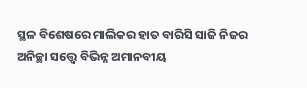ସ୍ଥଳ ବିଶେଷରେ ମାଲିକର ହାତ ବାରିସି ସାଜି ନିଜର ଅନିଚ୍ଛା ସତ୍ତ୍ୱେ ବିଭିନ୍ନ ଅମାନବୀୟ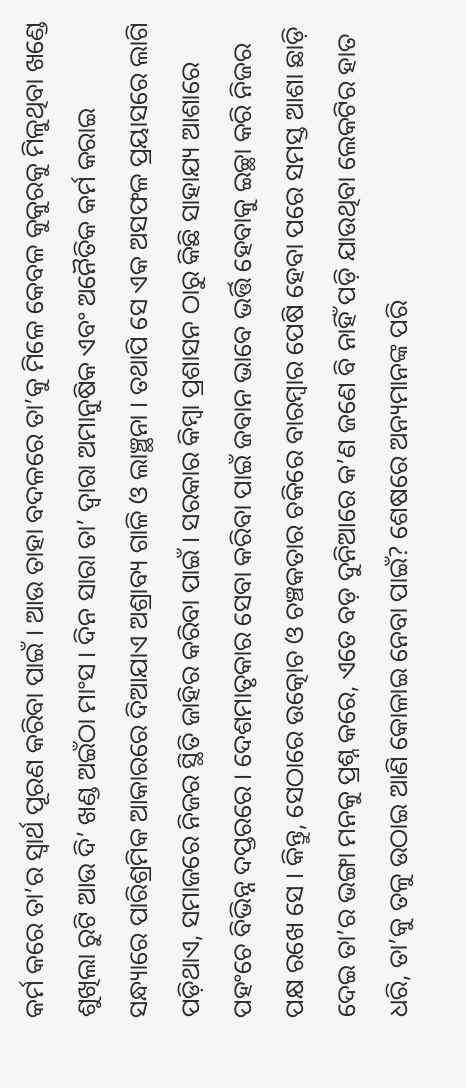କର୍ମ କରେ ତା’ର ସ୍ୱାର୍ଥ ପୂରଣ କରିବା ପାଇଁ । ଆଉ ତାହା ବଦଳରେ ତା’କୁ ମିଳେ କେବଳ କୁକୁରକୁ ମିଳୁଥିବା ଖଣ୍ଡେ ଶୁଖିଲା ରୁଟି ଆଉ ଦି’ ଖଣ୍ଡ ଅଇଁଠା ମାଂସ । ଦିନ ସାରା ତା’ ଦ୍ୱାରା ଅମାନୁଷିକ ଏବଂ ଅନୈତିକ କର୍ମ କରାଇ ସନ୍ଧ୍ୟାରେ ପାରିଶ୍ରମିକ ଆକାରରେ ଦିଆଯାଏ ଅଶ୍ରାବ୍ୟ ଗାଳି ଓ ଲାଞ୍ଛନା । ତଥାପି ସେ ଏକ ଅସଫଳ ପ୍ରୟାସରେ ଲାଗି ପଡ଼ିଥାଏ, ସମାଜରେ ନିଜର ସ୍ଥିତି ଜାହିର କରିବା ପାଇଁ । ସରକାର କିମ୍ବା ପ୍ରଶାସନ ଠାରୁ କିଛି ସାହାଯ୍ୟ ଆଶାରେ ପହଂଚେ ବିଭିନ୍ନ ଦପ୍ତରରେ । ଦେଶମାତୃକାର ସେବା କରିବା ପାଇଁ ଜବାନ ଭାବେ ଭର୍ତ୍ତି ହେବାକୁ ଇଚ୍ଛା କରି ନିଜର ପକ୍ଷ ରଖେ ସେ । କିନ୍ତୁ, ସେଠାରେ ଉତ୍କୋଚ ଓ ଚଞ୍ଚକତାର ଚକିରେ ବାରମ୍ବାର ପେଷି ହେବା ପରେ ସମସ୍ତ ଆଶା ଛାଡ଼ି ଦେଇ ତା’ର ଭଙ୍ଗା ମନକୁ ପ୍ରଶ୍ନ କରେ, ଏତେ ବଡ଼ ଦୁନିଆରେ କ’ଣ ଜଣେ ବି ନାହିଁ ପଡ଼ି ଯାଉଥିବା ଲେକଟିର ହାତ ଧରି, ତା’କୁ ତଳୁ ଉଠାଇ ଆଣି କୋଳାଇ ନେବା ପାଇଁ? ଶେଷରେ ଅନ୍ୟମାନଙ୍କ ପରି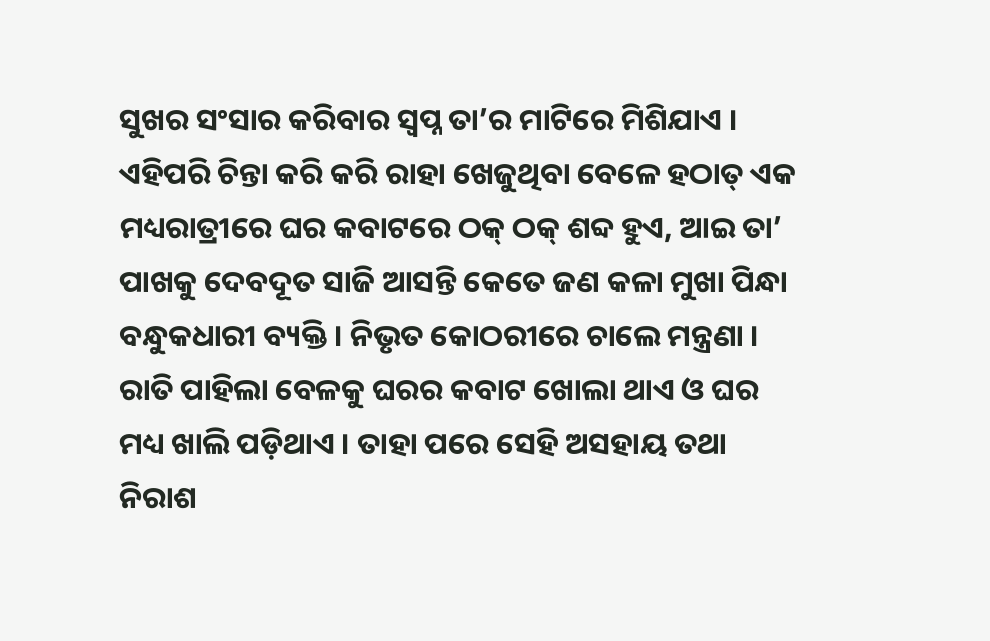ସୁଖର ସଂସାର କରିବାର ସ୍ୱପ୍ନ ତା’ର ମାଟିରେ ମିଶିଯାଏ ।
ଏହିପରି ଚିନ୍ତା କରି କରି ରାହା ଖେଜୁଥିବା ବେଳେ ହଠାତ୍ ଏକ ମଧ୍ୟରାତ୍ରୀରେ ଘର କବାଟରେ ଠକ୍ ଠକ୍ ଶବ୍ଦ ହୁଏ, ଆଇ ତା’ ପାଖକୁ ଦେବଦୂତ ସାଜି ଆସନ୍ତି କେତେ ଜଣ କଳା ମୁଖା ପିନ୍ଧା ବନ୍ଧୁକଧାରୀ ବ୍ୟକ୍ତି । ନିଭୃତ କୋଠରୀରେ ଚାଲେ ମନ୍ତ୍ରଣା । ରାତି ପାହିଲା ବେଳକୁ ଘରର କବାଟ ଖୋଲା ଥାଏ ଓ ଘର ମଧ୍ୟ ଖାଲି ପଡ଼ିଥାଏ । ତାହା ପରେ ସେହି ଅସହାୟ ତଥା ନିରାଶ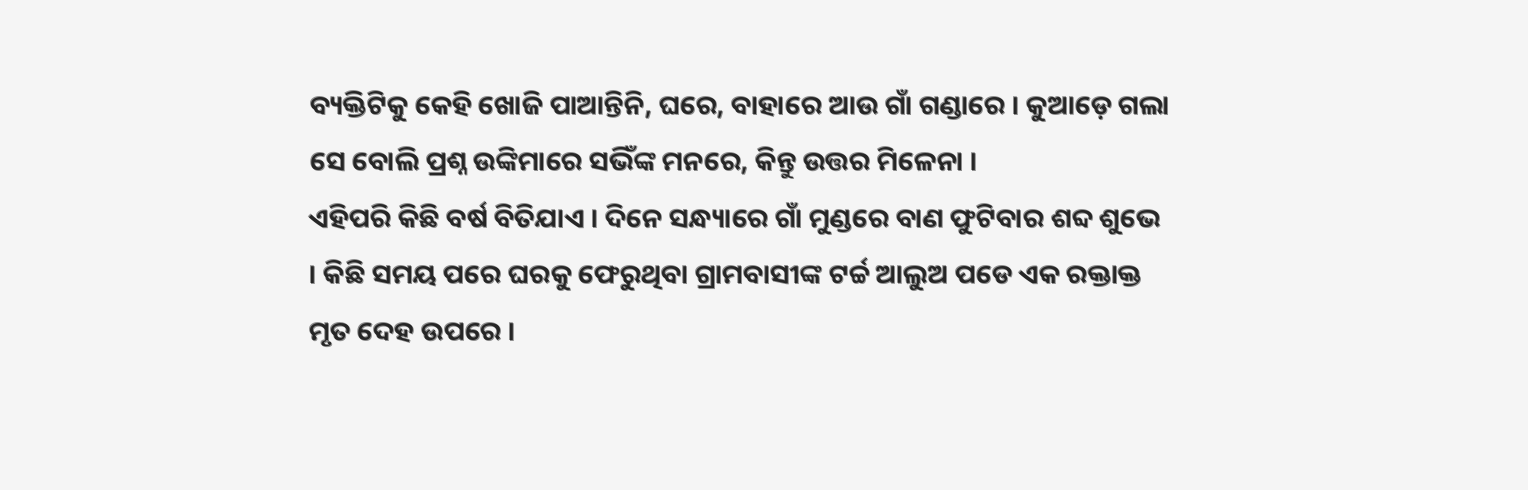ବ୍ୟକ୍ତିଟିକୁ କେହି ଖୋଜି ପାଆନ୍ତିନି, ଘରେ, ବାହାରେ ଆଉ ଗାଁ ଗଣ୍ଡାରେ । କୁଆଡ଼େ ଗଲା ସେ ବୋଲି ପ୍ରଶ୍ନ ଉଙ୍କିମାରେ ସଭିଁଙ୍କ ମନରେ, କିନ୍ତୁ ଉତ୍ତର ମିଳେନା ।
ଏହିପରି କିଛି ବର୍ଷ ବିତିଯାଏ । ଦିନେ ସନ୍ଧ୍ୟାରେ ଗାଁ ମୁଣ୍ଡରେ ବାଣ ଫୁଟିବାର ଶବ୍ଦ ଶୁଭେ । କିଛି ସମୟ ପରେ ଘରକୁ ଫେରୁଥିବା ଗ୍ରାମବାସୀଙ୍କ ଟର୍ଚ୍ଚ ଆଲୁଅ ପଡେ ଏକ ରକ୍ତାକ୍ତ ମୃତ ଦେହ ଉପରେ ।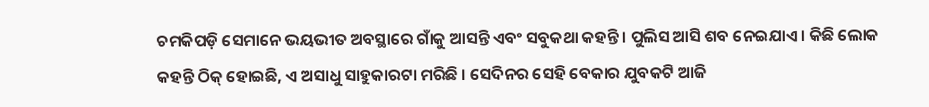ଚମକିପଡ଼ି ସେମାନେ ଭୟଭୀତ ଅବସ୍ଥାରେ ଗାଁକୁ ଆସନ୍ତି ଏବଂ ସବୁକଥା କହନ୍ତି । ପୁଲିସ ଆସି ଶବ ନେଇଯାଏ । କିଛି ଲୋକ କହନ୍ତି ଠିକ୍ ହୋଇଛି, ଏ ଅସାଧୁ ସାହୁକାରଟା ମରିଛି । ସେଦିନର ସେହି ବେକାର ଯୁବକଟି ଆଜି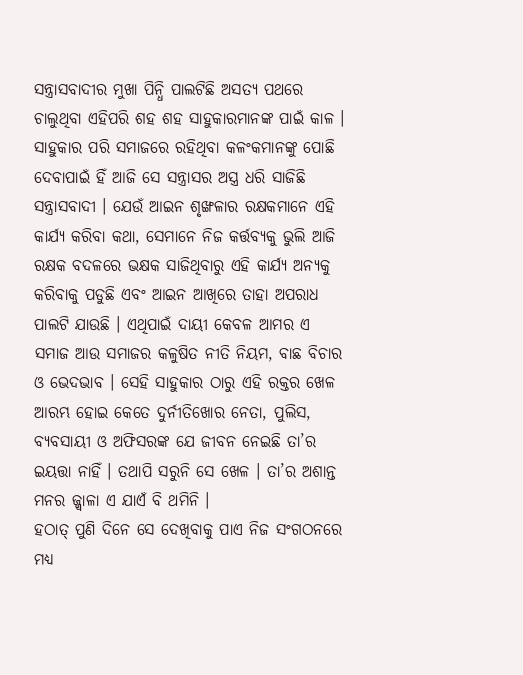ସନ୍ତ୍ରାସବାଦୀର ମୁଖା ପିନ୍ଧି ପାଲଟିଛି ଅସତ୍ୟ ପଥରେ ଚାଲୁଥିବା ଏହିପରି ଶହ ଶହ ସାହୁକାରମାନଙ୍କ ପାଇଁ କାଳ । ସାହୁକାର ପରି ସମାଜରେ ରହିଥିବା କଳଂକମାନଙ୍କୁ ପୋଛି ଦେବାପାଇଁ ହିଁ ଆଜି ସେ ସନ୍ତ୍ରାସର ଅସ୍ତ୍ର ଧରି ସାଜିଛି ସନ୍ତ୍ରାସବାଦୀ । ଯେଉଁ ଆଇନ ଶୃଙ୍ଖଳାର ରକ୍ଷକମାନେ ଏହି କାର୍ଯ୍ୟ କରିବା କଥା, ସେମାନେ ନିଜ କର୍ତ୍ତବ୍ୟକୁ ଭୁଲି ଆଜି ରକ୍ଷକ ବଦଳରେ ଭକ୍ଷକ ସାଜିଥିବାରୁ ଏହି କାର୍ଯ୍ୟ ଅନ୍ୟକୁ କରିବାକୁ ପଡୁଛି ଏବଂ ଆଇନ ଆଖିରେ ତାହା ଅପରାଧ ପାଲଟି ଯାଉଛି । ଏଥିପାଇଁ ଦାୟୀ କେବଳ ଆମର ଏ ସମାଜ ଆଉ ସମାଜର କଳୁଷିତ ନୀତି ନିୟମ, ବାଛ ବିଚାର ଓ ଭେଦଭାବ । ସେହି ସାହୁକାର ଠାରୁ ଏହି ରକ୍ତର ଖେଳ ଆରମ୍ଭ ହୋଇ କେତେ ଦୁର୍ନୀତିଖୋର ନେତା, ପୁଲିସ, ବ୍ୟବସାୟୀ ଓ ଅଫିସରଙ୍କ ଯେ ଜୀବନ ନେଇଛି ତା’ର ଇୟତ୍ତା ନାହିଁ । ତଥାପି ସରୁନି ସେ ଖେଳ । ତା’ର ଅଶାନ୍ତ ମନର ଜ୍ଜ୍ୱାଳା ଏ ଯାଏଁ ବି ଥମିନି ।
ହଠାତ୍ ପୁଣି ଦିନେ ସେ ଦେଖିବାକୁ ପାଏ ନିଜ ସଂଗଠନରେ ମଧ୍ୟ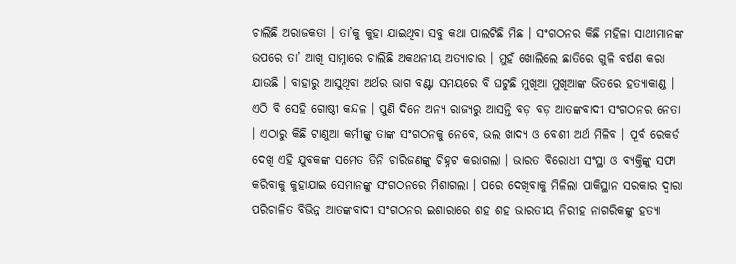ଚାଲିଛି ଅରାଜକତା । ତା’କୁ କୁହା ଯାଇଥିବା ସବୁ କଥା ପାଲଟିଛି ମିଛ । ସଂଗଠନର କିଛି ମହିଳା ସାଥୀମାନଙ୍କ ଉପରେ ତା’ ଆଖି ସାମ୍ନାରେ ଚାଲିଛି ଅକଥନୀୟ ଅତ୍ୟାଚାର । ମୁହଁ ଖୋଲିଲେ ଛାତିରେ ଗୁଳି ବର୍ଷଣ କରା ଯାଉଛି । ବାହାରୁ ଆସୁଥିବା ଅର୍ଥର ଭାଗ ବଣ୍ଟା ସମୟରେ ବି ଘଟୁଛି ମୁଖିଆ ମୁଖିଆଙ୍କ ଭିତରେ ହତ୍ୟାକାଣ୍ଡ । ଏଠି ବି ସେହି ଗୋଷ୍ଠୀ କନ୍ଦଳ । ପୁଣି ଦିନେ ଅନ୍ୟ ରାଜ୍ୟରୁ ଆସନ୍ତି ବଡ଼ ବଡ଼ ଆତଙ୍କବାଦୀ ସଂଗଠନର ନେତା । ଏଠାରୁ କିଛି ଟାଣୁଆ କର୍ମୀଙ୍କୁ ତାଙ୍କ ସଂଗଠନକୁ ନେବେ, ଭଲ ଖାଦ୍ୟ ଓ ବେଶୀ ଅର୍ଥ ମିଳିବ । ପୂର୍ବ ରେକର୍ଡ ଦେଖି ଏହି ଯୁବକଙ୍କ ସମେତ ତିନି ଚାରିଜଣଙ୍କୁ ଚିହ୍ନଟ କରାଗଲା । ଭାରତ ବିରୋଧୀ ସଂସ୍ଥା ଓ ବ୍ୟକ୍ତିଙ୍କୁ ସଫା କରିବାକୁ କୁହାଯାଇ ସେମାନଙ୍କୁ ସଂଗଠନରେ ମିଶାଗଲା । ପରେ ଦେଖିବାକୁ ମିଳିଲା ପାକିସ୍ଥାନ ସରକାର ଦ୍ୱାରା ପରିଚାଳିତ ବିଭିନ୍ନ ଆତଙ୍କବାଦୀ ସଂଗଠନର ଇଶାରାରେ ଶହ ଶହ ଭାରତୀୟ ନିରୀହ ନାଗରିକଙ୍କୁ ହତ୍ୟା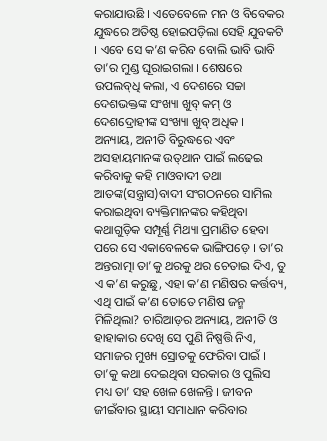କରାଯାଉଛି । ଏତେବେଳେ ମନ ଓ ବିବେକର ଯୁଦ୍ଧରେ ଅତିଷ୍ଠ ହୋଇପଡ଼ିଲା ସେହି ଯୁବକଟି । ଏବେ ସେ କ’ଣ କରିବ ବୋଲି ଭାବି ଭାବି ତା’ର ମୁଣ୍ଡ ଘୂରାଇଗଲା । ଶେଷରେ ଉପଲବ୍‌ଧି କଲା, ଏ ଦେଶରେ ସଚ୍ଚା ଦେଶଭକ୍ତଙ୍କ ସଂଖ୍ୟା ଖୁବ୍ କମ୍ ଓ ଦେଶଦ୍ରୋହୀଙ୍କ ସଂଖ୍ୟା ଖୁବ୍ ଅଧିକ ।
ଅନ୍ୟାୟ, ଅନୀତି ବିରୁଦ୍ଧରେ ଏବଂ ଅସହାୟମାନଙ୍କ ଉତ୍‌ଥାନ ପାଇଁ ଲଢେଇ କରିବାକୁ କହି ମାଓବାଦୀ ତଥା ଆତଙ୍କ(ସନ୍ତ୍ରାସ)ବାଦୀ ସଂଗଠନରେ ସାମିଲ କରାଇଥିବା ବ୍ୟକ୍ତିମାନଙ୍କର କହିଥିବା କଥାଗୁଡ଼ିକ ସମ୍ପୂର୍ଣ୍ଣ ମିଥ୍ୟା ପ୍ରମାଣିତ ହେବା ପରେ ସେ ଏକାବେଳକେ ଭାଙ୍ଗିପଡ଼େ । ତା’ର ଅନ୍ତରାତ୍ମା ତା’କୁ ଥରକୁ ଥର ଚେତାଇ ଦିଏ, ତୁ ଏ କ’ଣ କରୁଛୁ, ଏହା କ’ଣ ମଣିଷର କର୍ତ୍ତବ୍ୟ, ଏଥି ପାଇଁ କ’ଣ ତୋତେ ମଣିଷ ଜନ୍ମ ମିଳିଥିଲା? ଚାରିଆଡ଼ର ଅନ୍ୟାୟ, ଅନୀତି ଓ ହାହାକାର ଦେଖି ସେ ପୁଣି ନିଷ୍ପତ୍ତି ନିଏ, ସମାଜର ମୁଖ୍ୟ ସ୍ରୋତକୁ ଫେରିବା ପାଇଁ । ତା’କୁ କଥା ଦେଇଥିବା ସରକାର ଓ ପୁଲିସ ମଧ୍ୟ ତା’ ସହ ଖେଳ ଖେଳନ୍ତି । ଜୀବନ ଜୀଇଁବାର ସ୍ଥାୟୀ ସମାଧାନ କରିବାର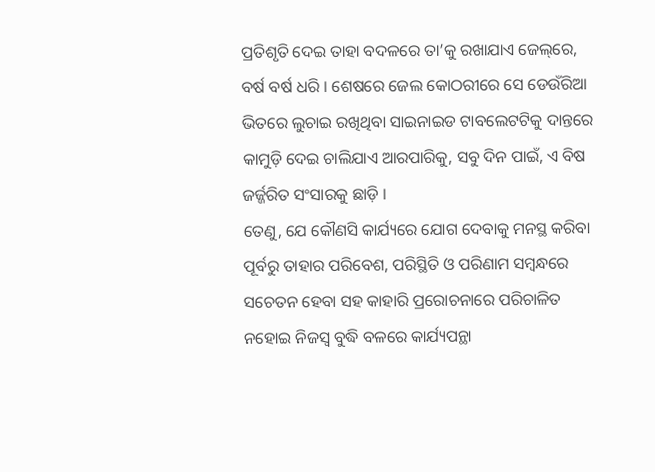ପ୍ରତିଶୃତି ଦେଇ ତାହା ବଦଳରେ ତା’କୁ ରଖାଯାଏ ଜେଲ୍‌ରେ, ବର୍ଷ ବର୍ଷ ଧରି । ଶେଷରେ ଜେଲ କୋଠରୀରେ ସେ ଡେଉଁରିଆ ଭିତରେ ଲୁଚାଇ ରଖିଥିବା ସାଇନାଇଡ ଟାବଲେଟଟିକୁ ଦାନ୍ତରେ କାମୁଡ଼ି ଦେଇ ଚାଲିଯାଏ ଆରପାରିକୁ, ସବୁ ଦିନ ପାଇଁ, ଏ ବିଷ ଜର୍ଜ୍ଜରିତ ସଂସାରକୁ ଛାଡ଼ି ।
ତେଣୁ, ଯେ କୌଣସି କାର୍ଯ୍ୟରେ ଯୋଗ ଦେବାକୁ ମନସ୍ଥ କରିବା ପୂର୍ବରୁ ତାହାର ପରିବେଶ, ପରିସ୍ଥିତି ଓ ପରିଣାମ ସମ୍ବନ୍ଧରେ ସଚେତନ ହେବା ସହ କାହାରି ପ୍ରରୋଚନାରେ ପରିଚାଳିତ ନହୋଇ ନିଜସ୍ୱ ବୁଦ୍ଧି ବଳରେ କାର୍ଯ୍ୟପନ୍ଥା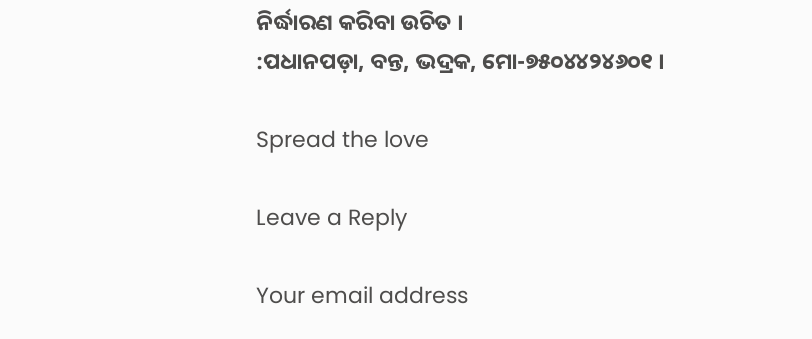ନିର୍ଦ୍ଧାରଣ କରିବା ଉଚିତ ।
:ପଧାନପଡ଼ା, ବନ୍ତ, ଭଦ୍ରକ, ମୋ-୭୫୦୪୪୨୪୬୦୧ ।

Spread the love

Leave a Reply

Your email address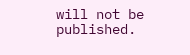will not be published.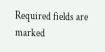Required fields are marked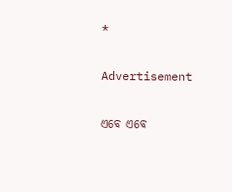*

Advertisement

ଏବେ ଏବେ